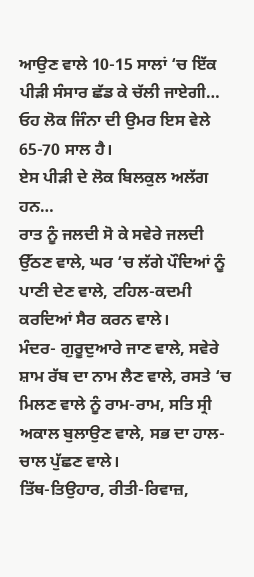ਆਉਣ ਵਾਲੇ 10-15 ਸਾਲਾਂ ‘ਚ ਇੱਕ ਪੀੜੀ ਸੰਸਾਰ ਛੱਡ ਕੇ ਚੱਲੀ ਜਾਏਗੀ… ਓਹ ਲੋਕ ਜਿੰਨਾ ਦੀ ਉਮਰ ਇਸ ਵੇਲੇ 65-70 ਸਾਲ ਹੈ।
ਏਸ ਪੀੜੀ ਦੇ ਲੋਕ ਬਿਲਕੁਲ ਅਲੱਗ ਹਨ…
ਰਾਤ ਨੂੰ ਜਲਦੀ ਸੋ ਕੇ ਸਵੇਰੇ ਜਲਦੀ ਉੱਠਣ ਵਾਲੇ, ਘਰ ‘ਚ ਲੱਗੇ ਪੌਦਿਆਂ ਨੂੰ ਪਾਣੀ ਦੇਣ ਵਾਲੇ, ਟਹਿਲ-ਕਦਮੀ ਕਰਦਿਆਂ ਸੈਰ ਕਰਨ ਵਾਲੇ।
ਮੰਦਰ- ਗੁਰੂਦੁਆਰੇ ਜਾਣ ਵਾਲੇ, ਸਵੇਰੇ ਸ਼ਾਮ ਰੱਬ ਦਾ ਨਾਮ ਲੈਣ ਵਾਲੇ, ਰਸਤੇ ‘ਚ ਮਿਲਣ ਵਾਲੇ ਨੂੰ ਰਾਮ-ਰਾਮ, ਸਤਿ ਸ੍ਰੀ ਅਕਾਲ ਬੁਲਾਉਣ ਵਾਲੇ, ਸਭ ਦਾ ਹਾਲ-ਚਾਲ ਪੁੱਛਣ ਵਾਲੇ।
ਤਿੱਥ-ਤਿਉਹਾਰ, ਰੀਤੀ-ਰਿਵਾਜ਼,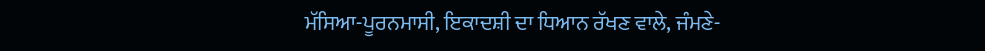ਮੱਸਿਆ-ਪੂਰਨਮਾਸੀ, ਇਕਾਦਸ਼ੀ ਦਾ ਧਿਆਨ ਰੱਖਣ ਵਾਲੇ, ਜੰਮਣੇ-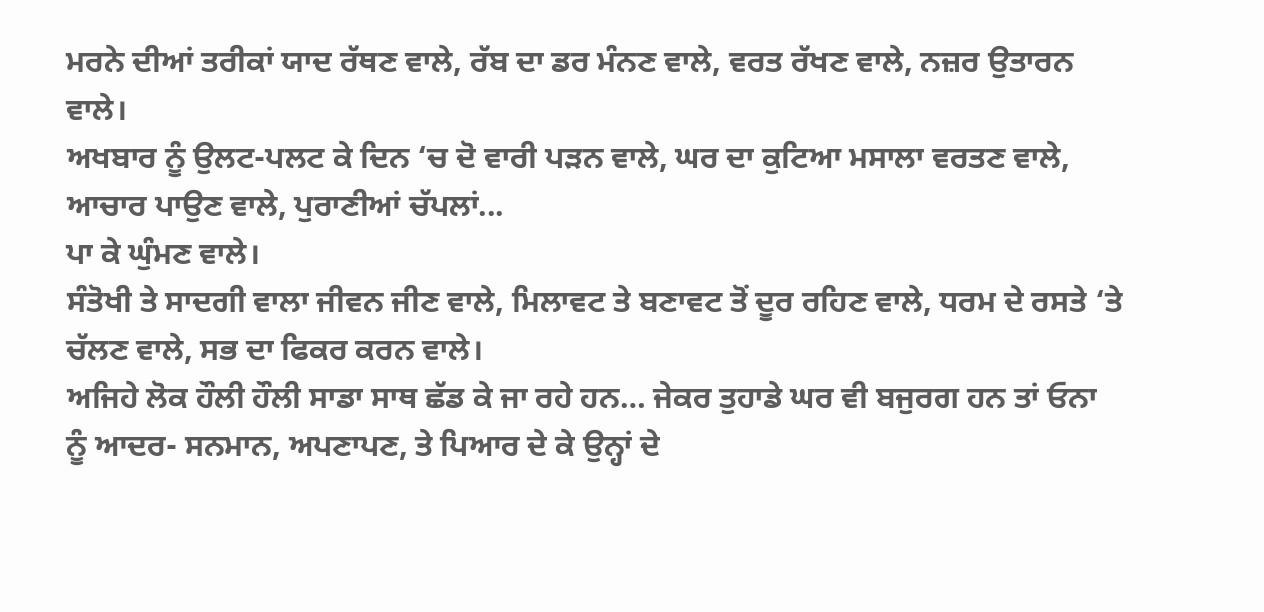ਮਰਨੇ ਦੀਆਂ ਤਰੀਕਾਂ ਯਾਦ ਰੱਥਣ ਵਾਲੇ, ਰੱਬ ਦਾ ਡਰ ਮੰਨਣ ਵਾਲੇ, ਵਰਤ ਰੱਖਣ ਵਾਲੇ, ਨਜ਼ਰ ਉਤਾਰਨ ਵਾਲੇ।
ਅਖਬਾਰ ਨੂੰ ਉਲਟ-ਪਲਟ ਕੇ ਦਿਨ ‘ਚ ਦੋ ਵਾਰੀ ਪੜਨ ਵਾਲੇ, ਘਰ ਦਾ ਕੁਟਿਆ ਮਸਾਲਾ ਵਰਤਣ ਵਾਲੇ, ਆਚਾਰ ਪਾਉਣ ਵਾਲੇ, ਪੁਰਾਣੀਆਂ ਚੱਪਲਾਂ...
ਪਾ ਕੇ ਘੁੰਮਣ ਵਾਲੇ।
ਸੰਤੋਖੀ ਤੇ ਸਾਦਗੀ ਵਾਲਾ ਜੀਵਨ ਜੀਣ ਵਾਲੇ, ਮਿਲਾਵਟ ਤੇ ਬਣਾਵਟ ਤੋਂ ਦੂਰ ਰਹਿਣ ਵਾਲੇ, ਧਰਮ ਦੇ ਰਸਤੇ ‘ਤੇ ਚੱਲਣ ਵਾਲੇ, ਸਭ ਦਾ ਫਿਕਰ ਕਰਨ ਵਾਲੇ।
ਅਜਿਹੇ ਲੋਕ ਹੌਲੀ ਹੌਲੀ ਸਾਡਾ ਸਾਥ ਛੱਡ ਕੇ ਜਾ ਰਹੇ ਹਨ… ਜੇਕਰ ਤੁਹਾਡੇ ਘਰ ਵੀ ਬਜੁਰਗ ਹਨ ਤਾਂ ਓਨਾ ਨੂੰ ਆਦਰ- ਸਨਮਾਨ, ਅਪਣਾਪਣ, ਤੇ ਪਿਆਰ ਦੇ ਕੇ ਉਨ੍ਹਾਂ ਦੇ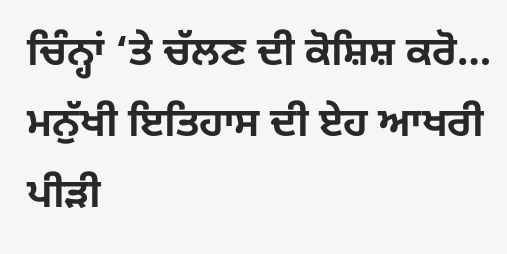ਚਿੰਨ੍ਹਾਂ ‘ਤੇ ਚੱਲਣ ਦੀ ਕੋਸ਼ਿਸ਼ ਕਰੋ…
ਮਨੁੱਖੀ ਇਤਿਹਾਸ ਦੀ ਏਹ ਆਖਰੀ ਪੀੜੀ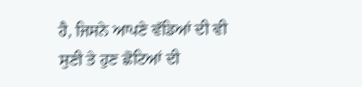ਹੈ, ਜਿਸਨੇ ਆਪਣੇ ਵੱਡਿਆਂ ਦੀ ਵੀ ਸੁਣੀ ਤੇ ਹੁਣ ਛੋਟਿਆਂ ਦੀ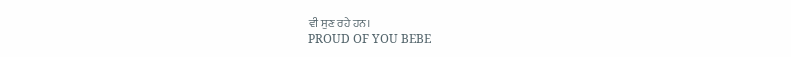ਵੀ ਸੁਣ ਰਹੇ ਹਨ।
PROUD OF YOU BEBE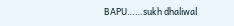BAPU……sukh dhaliwal